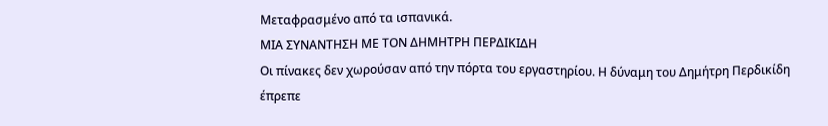Μεταφρασμένο από τα ισπανικά.
ΜΙΑ ΣΥΝΑΝΤΗΣΗ ΜΕ ΤΟΝ ΔΗΜΗΤΡΗ ΠΕΡΔΙΚΙΔΗ
Οι πίνακες δεν χωρούσαν από την πόρτα του εργαστηρίου. Η δύναμη του Δημήτρη Περδικίδη έπρεπε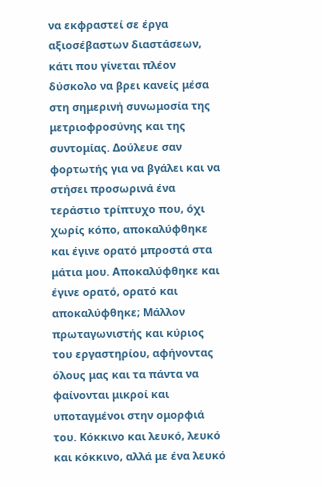να εκφραστεί σε έργα αξιοσέβαστων διαστάσεων, κάτι που γίνεται πλέον δύσκολο να βρει κανείς μέσα στη σημερινή συνωμοσία της μετριοφροσύνης και της συντομίας. Δούλευε σαν φορτωτής για να βγάλει και να στήσει προσωρινά ένα τεράστιο τρίπτυχο που, όχι χωρίς κόπο, αποκαλύφθηκε και έγινε ορατό μπροστά στα μάτια μου. Αποκαλύφθηκε και έγινε ορατό, ορατό και αποκαλύφθηκε; Μάλλον πρωταγωνιστής και κύριος του εργαστηρίου, αφήνοντας όλους μας και τα πάντα να φαίνονται μικροί και υποταγμένοι στην ομορφιά του. Κόκκινο και λευκό, λευκό και κόκκινο, αλλά με ένα λευκό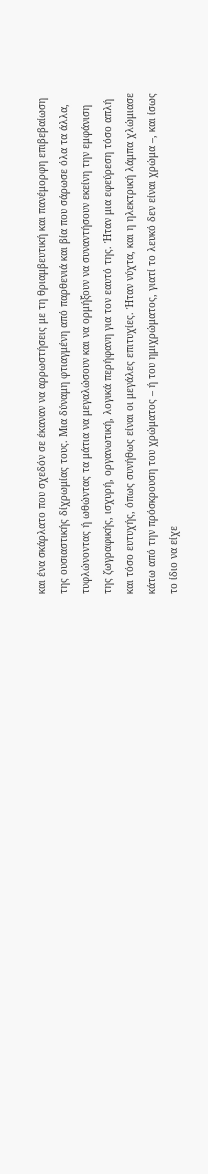και ένα σκάρλατο που σχεδόν σε έκαναν να αρρωστήσεις με τη θριαμβευτική και πανέμορφη επιβεβαίωση της ουσιαστικής δίχρωμίας τους. Μια δύναμη φτιαγμένη από παρθενιά και βία που σάρωσε όλα τα άλλα, τυφλώνοντας ή ωθώντας τα μάτια να μεγαλώσουν και να ορμήξουν να συναντήσουν εκείνη την εμφάνιση της ζωγραφικής, ισχυρή, οργανωτική, λογικά περήφανη για τον εαυτό της. Ήταν μια εφεύρεση τόσο απλή και τόσο ευτυχής, όπως συνήθως είναι οι μεγάλες επιτυχίες. Ήταν νύχτα, και η ηλεκτρική λάμπα χλώμιασε κάτω από την πρόσκρουση του χρώματος – ή του ημιχρώματος, γιατί το λευκό δεν είναι χρώμα –, και ίσως το ίδιο να είχε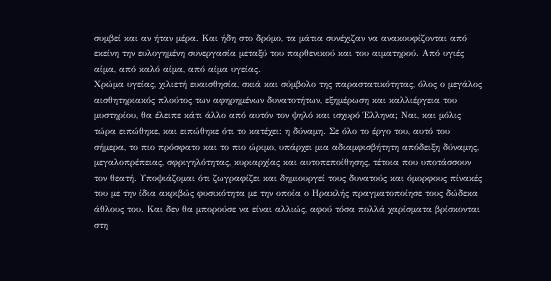συμβεί και αν ήταν μέρα. Και ήδη στο δρόμο, τα μάτια συνέχιζαν να ανακουφίζονται από εκείνη την ευλογημένη συνεργασία μεταξύ του παρθενικού και του αιματηρού. Από υγιές αίμα, από καλό αίμα, από αίμα υγείας.
Χρώμα υγείας, χιλιετή ευαισθησία, σκιά και σύμβολο της παραστατικότητας, όλος ο μεγάλος αισθητηριακός πλούτος των αφηρημένων δυνατοτήτων, εξημέρωση και καλλιέργεια του μυστηρίου, θα έλειπε κάτι άλλο από αυτόν τον ψηλό και ισχυρό Έλληνα; Ναι, και μόλις τώρα ειπώθηκε, και ειπώθηκε ότι το κατέχει: η δύναμη. Σε όλο το έργο του, αυτό του σήμερα, το πιο πρόσφατο και το πιο ώριμο, υπάρχει μια αδιαμφισβήτητη απόδειξη δύναμης, μεγαλοπρέπειας, σφριγηλότητας, κυριαρχίας και αυτοπεποίθησης, τέτοια που υποτάσσουν τον θεατή. Υποψιάζομαι ότι ζωγραφίζει και δημιουργεί τους δυνατούς και όμορφους πίνακές του με την ίδια ακριβώς φυσικότητα με την οποία ο Ηρακλής πραγματοποίησε τους δώδεκα άθλους του. Και δεν θα μπορούσε να είναι αλλιώς, αφού τόσα πολλά χαρίσματα βρίσκονται στη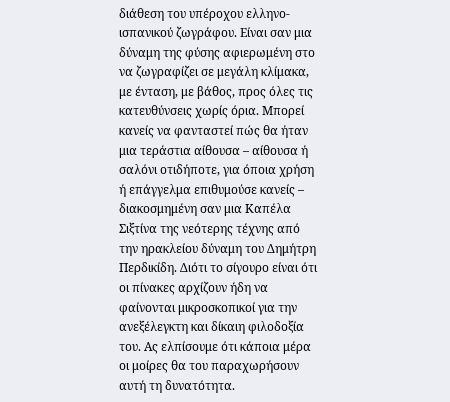διάθεση του υπέροχου ελληνο-ισπανικού ζωγράφου. Είναι σαν μια δύναμη της φύσης αφιερωμένη στο να ζωγραφίζει σε μεγάλη κλίμακα, με ένταση, με βάθος, προς όλες τις κατευθύνσεις χωρίς όρια. Μπορεί κανείς να φανταστεί πώς θα ήταν μια τεράστια αίθουσα – αίθουσα ή σαλόνι οτιδήποτε, για όποια χρήση ή επάγγελμα επιθυμούσε κανείς – διακοσμημένη σαν μια Καπέλα Σιξτίνα της νεότερης τέχνης από την ηρακλείου δύναμη του Δημήτρη Περδικίδη. Διότι το σίγουρο είναι ότι οι πίνακες αρχίζουν ήδη να φαίνονται μικροσκοπικοί για την ανεξέλεγκτη και δίκαιη φιλοδοξία του. Ας ελπίσουμε ότι κάποια μέρα οι μοίρες θα του παραχωρήσουν αυτή τη δυνατότητα.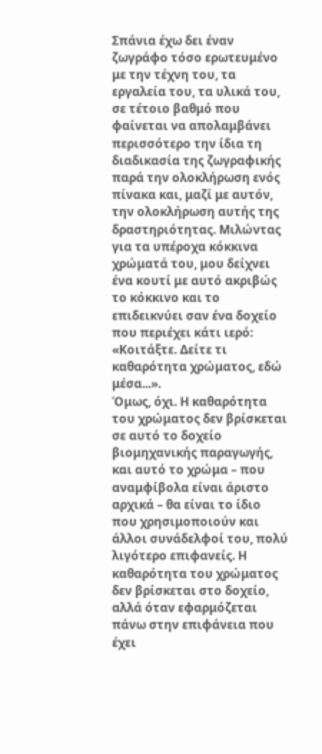Σπάνια έχω δει έναν ζωγράφο τόσο ερωτευμένο με την τέχνη του, τα εργαλεία του, τα υλικά του, σε τέτοιο βαθμό που φαίνεται να απολαμβάνει περισσότερο την ίδια τη διαδικασία της ζωγραφικής παρά την ολοκλήρωση ενός πίνακα και, μαζί με αυτόν, την ολοκλήρωση αυτής της δραστηριότητας. Μιλώντας για τα υπέροχα κόκκινα χρώματά του, μου δείχνει ένα κουτί με αυτό ακριβώς το κόκκινο και το επιδεικνύει σαν ένα δοχείο που περιέχει κάτι ιερό: «Κοιτάξτε. Δείτε τι καθαρότητα χρώματος, εδώ μέσα...».
Όμως, όχι. Η καθαρότητα του χρώματος δεν βρίσκεται σε αυτό το δοχείο βιομηχανικής παραγωγής, και αυτό το χρώμα – που αναμφίβολα είναι άριστο αρχικά – θα είναι το ίδιο που χρησιμοποιούν και άλλοι συνάδελφοί του, πολύ λιγότερο επιφανείς. Η καθαρότητα του χρώματος δεν βρίσκεται στο δοχείο, αλλά όταν εφαρμόζεται πάνω στην επιφάνεια που έχει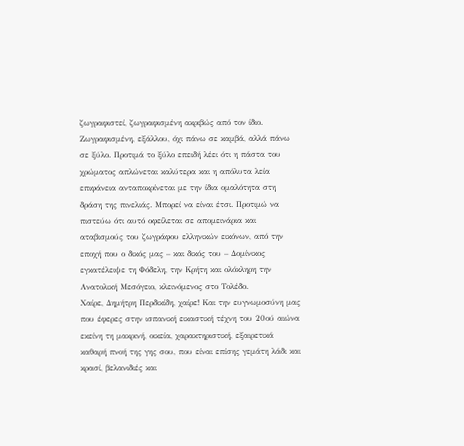ζωγραφιστεί, ζωγραφισμένη ακριβώς από τον ίδιο. Ζωγραφισμένη, εξάλλου, όχι πάνω σε καμβά, αλλά πάνω σε ξύλο. Προτιμά το ξύλο επειδή λέει ότι η πάστα του χρώματος απλώνεται καλύτερα και η απόλυτα λεία επιφάνεια ανταποκρίνεται με την ίδια ομαλότητα στη δράση της πινελιάς. Μπορεί να είναι έτσι. Προτιμώ να πιστεύω ότι αυτό οφείλεται σε απομεινάρια και αταβισμούς του ζωγράφου ελληνικών εικόνων, από την εποχή που ο δικός μας – και δικός του – Δομίνικος εγκατέλειψε τη Φόδελη, την Κρήτη και ολόκληρη την Ανατολική Μεσόγειο, κλεινόμενος στο Τολέδο.
Χαίρε, Δημήτρη Περδικίδη, χαίρε! Και την ευγνωμοσύνη μας που έφερες στην ισπανική εικαστική τέχνη του 20ού αιώνα εκείνη τη μακρινή, οικεία, χαρακτηριστική, εξαιρετικά καθαρή πνοή της γης σου, που είναι επίσης γεμάτη λάδι και κρασί, βελανιδιές και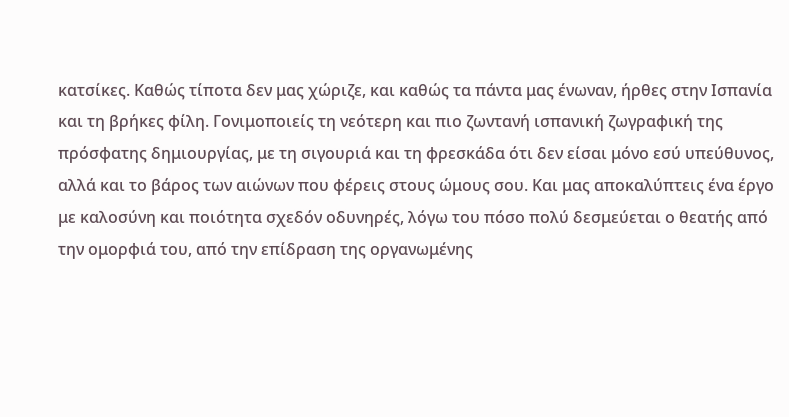κατσίκες. Καθώς τίποτα δεν μας χώριζε, και καθώς τα πάντα μας ένωναν, ήρθες στην Ισπανία και τη βρήκες φίλη. Γονιμοποιείς τη νεότερη και πιο ζωντανή ισπανική ζωγραφική της πρόσφατης δημιουργίας, με τη σιγουριά και τη φρεσκάδα ότι δεν είσαι μόνο εσύ υπεύθυνος, αλλά και το βάρος των αιώνων που φέρεις στους ώμους σου. Και μας αποκαλύπτεις ένα έργο με καλοσύνη και ποιότητα σχεδόν οδυνηρές, λόγω του πόσο πολύ δεσμεύεται ο θεατής από την ομορφιά του, από την επίδραση της οργανωμένης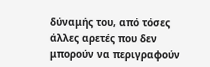δύναμής του, από τόσες άλλες αρετές που δεν μπορούν να περιγραφούν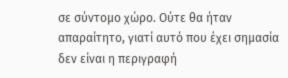σε σύντομο χώρο. Ούτε θα ήταν απαραίτητο, γιατί αυτό που έχει σημασία δεν είναι η περιγραφή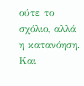ούτε το σχόλιο, αλλά η κατανόηση. Και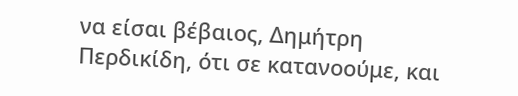να είσαι βέβαιος, Δημήτρη Περδικίδη, ότι σε κατανοούμε, και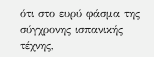ότι στο ευρύ φάσμα της σύγχρονης ισπανικής τέχνης,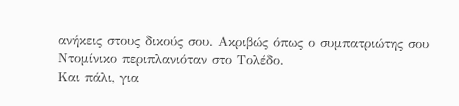ανήκεις στους δικούς σου. Ακριβώς όπως ο συμπατριώτης σου Ντομίνικο περιπλανιόταν στο Τολέδο.
Και πάλι, για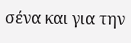σένα και για την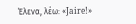Έλενα, λέω: «Jaire!»